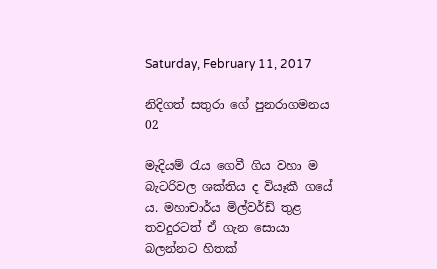Saturday, February 11, 2017

නිදිගත් සතුරා ගේ පුනරාගමනය 02

මැදියම් රැය ගෙවී ගිය වහා ම බැටරිවල ශක්‌තිය ද වියෑකී ගයේ ය. මහාචාර්ය මිල්වර්ඩ් තුළ තවදුරටත් ඒ ගැන සොයා බලන්නට හිතක්‌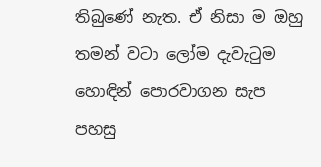තිබුණේ නැත. ඒ නිසා ම ඔහු තමන් වටා ලෝම දැවැටුම හොඳින් පොරවාගන සැප පහසු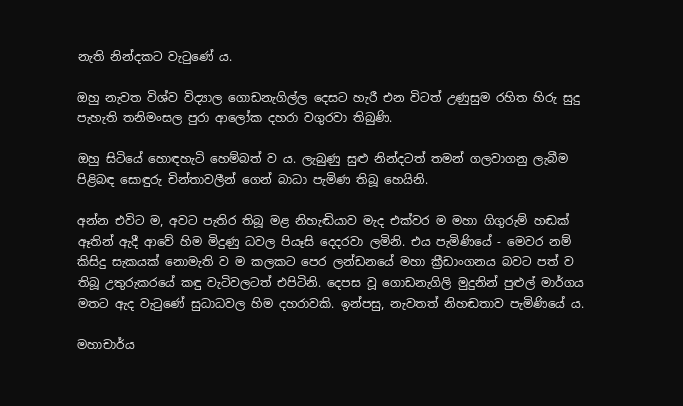නැති නින්දකට වැටුණේ ය.

ඔහු නැවත විශ්ව විද්‍යාල ගොඩනැගිල්ල දෙසට හැරී එන විටත් උණුසුම රහිත හිරු සුදු පැහැති තනිමංසල පුරා ආලෝක දහරා වගුරවා තිබුණි.

ඔහු සිටියේ හොඳහැටි හෙම්බත් ව ය. ලැබුණු සුළු නින්දටත් තමන් ගලවාගනු ලැබීම පිළිබඳ සොඳුරු චින්තාවලීන් ගෙන් බාධා පැමිණ තිබූ හෙයිනි.

අන්න එවිට ම, අවට පැතිර තිබූ මළ නිහැඬියාව මැද එක්‌වර ම මහා ගිගුරුම් හඬක්‌ ඈතින් ඇදී ආවේ හිම මිදුණු ධවල පියෑසි දෙදරවා ලමිනි. එය පැමිණියේ - මෙවර නම් කිසිදු සැකයක්‌ නොමැති ව ම කලකට පෙර ලන්ඩනයේ මහා ක්‍රීඩාංගනය බවට පත් ව තිබූ උතුරුකරයේ කඳු වැටිවලටත් එපිටිනි. දෙපස වූ ගොඩනැගිලි මුදුනින් පුළුල් මාර්ගය මතට ඇද වැටුණේ සුධාධවල හිම දහරාවකි. ඉන්පසු, නැවතත් නිහඬතාව පැමිණියේ ය.

මහාචාර්ය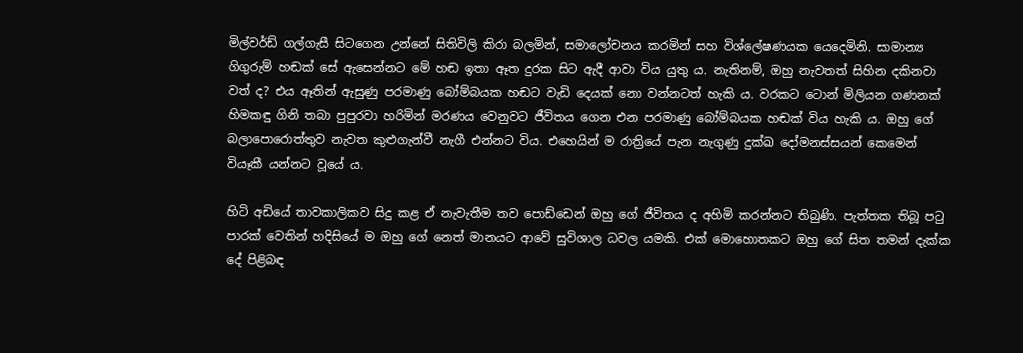මිල්වර්ඩ් ගල්ගැසී සිටගෙන උන්නේ සිතිවිලි කිරා බලමින්, සමාලෝචනය කරමින් සහ විශ්ලේෂණයක යෙදෙමිනි. සාමාන්‍ය ගිගුරුම් හඬක්‌ සේ ඇසෙන්නට මේ හඬ ඉතා ඈත දුරක සිට ඇදී ආවා විය යුතු ය. නැතිනම්, ඔහු නැවතත් සිහින දකිනවා වත් ද? එය ඈතින් ඇසුණු පරමාණු බෝම්බයක හඬට වැඩි දෙයක්‌ නො වන්නටත් හැකි ය. වරකට ටොන් මිලියන ගණනක්‌ හිමකඳු ගිනි තබා පුපුරවා හරිමින් මරණය වෙනුවට ජීවිතය ගෙන එන පරමාණු බෝම්බයක හඬක්‌ විය හැකි ය. ඔහු ගේ බලාපොරොත්තුව නැවත කුළුගැන්වී නැගී එන්නට විය. එහෙයින් ම රාත්‍රියේ පැන නැගුණු දුක්‌ඛ දෝමනස්‌සයන් කෙමෙන් වියෑකී යන්නට වූයේ ය.

හිටි අඩියේ තාවකාලිකව සිදු කළ ඒ නැවැතීම තව පොඩ්ඩෙන් ඔහු ගේ ජීවිතය ද අහිමි කරන්නට තිබුණි. පැත්තක තිබූ පටු පාරක්‌ වෙතින් හදිසියේ ම ඔහු ගේ නෙත් මානයට ආවේ සුවිශාල ධවල යමකි. එක්‌ මොහොතකට ඔහු ගේ සිත තමන් දැක්‌ක දේ පිළිබඳ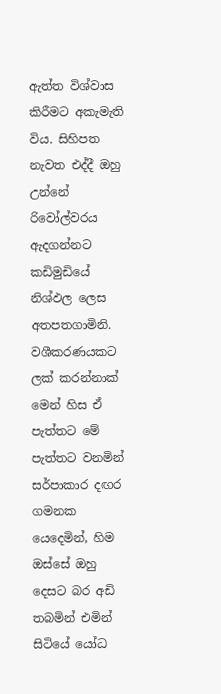ඇත්ත විශ්වාස කිරීමට අකැමැති විය. සිහිපත නැවත එද්දී ඔහු උන්නේ රිවෝල්වරය ඇදගන්නට කඩිමුඩියේ නිශ්ඵල ලෙස අතපතගාමිනි. වශීකරණයකට ලක්‌ කරන්නාක්‌ මෙන් හිස ඒ පැත්තට මේ පැත්තට වනමින් සර්පාකාර දඟර ගමනක යෙදෙමින්, හිම ඔස්‌සේ ඔහු දෙසට බර අඩි තබමින් එමින් සිටියේ යෝධ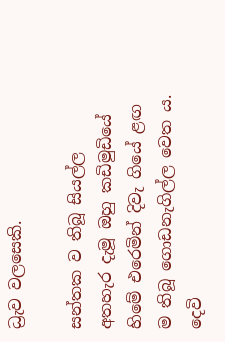ධ්‍රැව වලසෙකි.

සන්තක ව තිබූ සියල්ල අතහැර දැමූ ඔහු කඩිමුඩියේ හිමේ එරෙමින් දිවැ ගියේ ළඟ ම තිබූ ගොඩනැගිල්ල වෙත ය. දෙවි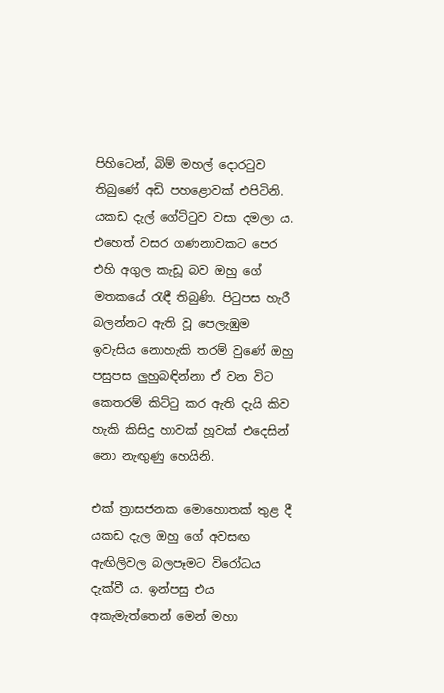පිහිටෙන්, බිම් මහල් දොරටුව තිබුණේ අඩි පහළොවක්‌ එපිටිනි. යකඩ දැල් ගේට්‌ටුව වසා දමලා ය. එහෙත් වසර ගණනාවකට පෙර එහි අගුල කැඩූ බව ඔහු ගේ මතකයේ රැඳී තිබුණි. පිටුපස හැරී බලන්නට ඇති වූ පෙලැඹුම ඉවැසිය නොහැකි තරම් වුණේ ඔහු පසුපස ලුහුබඳින්නා ඒ වන විට කෙතරම් කිට්‌ටු කර ඇති දැයි කිව හැකි කිසිදු හාවක්‌ හූවක්‌ එදෙසින් නො නැඟුණු හෙයිනි.

එක්‌ ත්‍රාසජනක මොහොතක්‌ තුළ දී යකඩ දැල ඔහු ගේ අවසඟ ඇඟිලිවල බලපෑමට විරෝධය දැක්‌වී ය. ඉන්පසු එය අකැමැත්තෙන් මෙන් මහා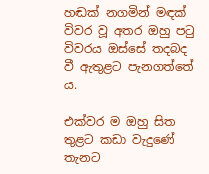හඬක්‌ නගමින් මඳක්‌ විවර වූ අතර ඔහු පටු විවරය ඔස්‌සේ තදබද වී ඇතුළට පැනගත්තේ ය.

එක්‌වර ම ඔහු සිත තුළට කඩා වැදුණේ තැනට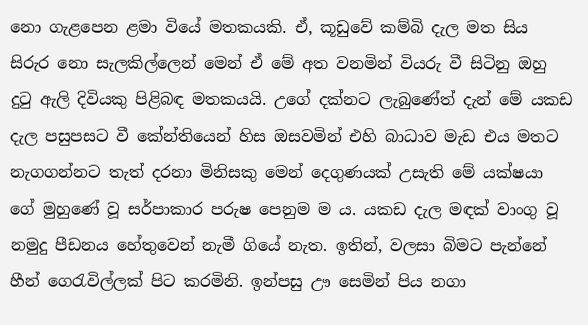නො ගැළපෙන ළමා වියේ මතකයකි. ඒ, කූඩුවේ කම්බි දැල මත සිය සිරුර නො සැලකිල්ලෙන් මෙන් ඒ මේ අත වනමින් වියරු වී සිටිනු ඔහු දුටු ඇලි දිවියකු පිළිබඳ මතකයයි. උගේ දක්‌නට ලැබුණේත් දැන් මේ යකඩ දැල පසුපසට වී කේන්තියෙන් හිස ඔසවමින් එහි බාධාව මැඩ එය මතට නැගගන්නට තැත් දරනා මිනිසකු මෙන් දෙගුණයක්‌ උසැති මේ යක්‌ෂයා ගේ මුහුණේ වූ සර්පාකාර පරුෂ පෙනුම ම ය. යකඩ දැල මඳක්‌ වාංගු වූ නමුදු පීඩනය හේතුවෙන් නැමී ගියේ නැත. ඉතින්, වලසා බිමට පැන්නේ හීන් ගෙරැවිල්ලක්‌ පිට කරමිනි. ඉන්පසු ඌ සෙමින් පිය නගා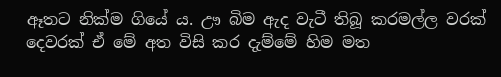ඈතට නික්‌ම ගියේ ය. ඌ බිම ඇද වැටී තිබූ කරමල්ල වරක්‌ දෙවරක්‌ ඒ මේ අත විසි කර දැම්මේ හිම මත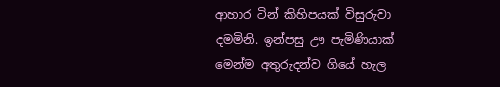ආහාර ටින් කිහිපයක්‌ විසුරුවා දමමිනි. ඉන්පසු ඌ පැමිණියාක්‌ මෙන්ම අතුරුදන්ව ගියේ හැල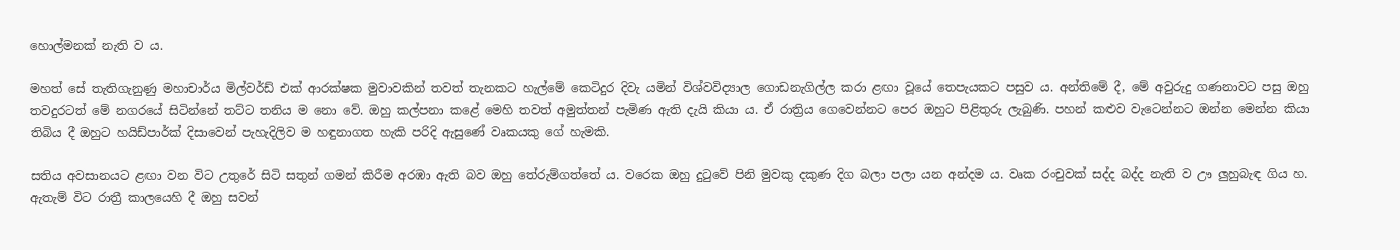හොල්මනක්‌ නැති ව ය.

මහත් සේ තැතිගැනුණු මහාචාර්ය මිල්වර්ඩ් එක්‌ ආරක්‌ෂක මුවාවකින් තවත් තැනකට හැල්මේ කෙටිදුර දිවැ යමින් විශ්වවිද්‍යාල ගොඩනැගිල්ල කරා ළඟා වූයේ තෙපැයකට පසුව ය. අන්තිමේ දී, මේ අවුරුදු ගණනාවට පසු ඔහු තවදුරටත් මේ නගරයේ සිටින්නේ තට්‌ට තනිය ම නො වේ. ඔහු කල්පනා කළේ මෙහි තවත් අමුත්තන් පැමිණ ඇති දැයි කියා ය. ඒ රාත්‍රිය ගෙවෙන්නට පෙර ඔහුට පිළිතුරු ලැබුණි. පහන් කළුව වැටෙන්නට ඔන්න මෙන්න කියා තිබිය දී ඔහුට හයිඩ්පාර්ක්‌ දිසාවෙන් පැහැදිලිව ම හඳුනාගත හැකි පරිදි ඇසුණේ වෘකයකු ගේ හැමකි.

සතිය අවසානයට ළඟා වන විට උතුරේ සිටි සතුන් ගමන් කිරීම අරඹා ඇති බව ඔහු තේරුම්ගත්තේ ය. වරෙක ඔහු දුටුවේ පිනි මුවකු දකුණ දිග බලා පලා යන අන්දම ය. වෘක රංචුවක්‌ සද්ද බද්ද නැති ව ඌ ලුහුබැඳ ගිය හ. ඇතැම් විට රාත්‍රී කාලයෙහි දී ඔහු සවන්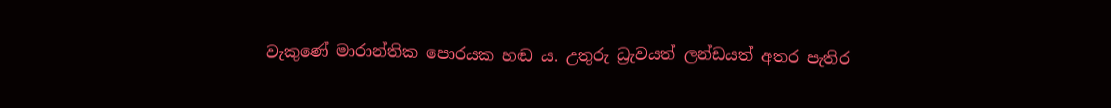වැකුණේ මාරාන්තික පොරයක හඬ ය. උතුරු ධ්‍රැවයත් ලන්ඩයත් අතර පැතිර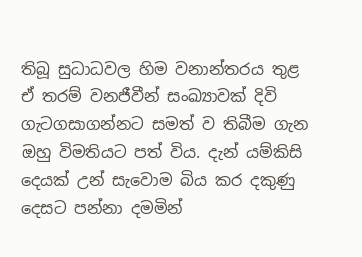තිබූ සුධාධවල හිම වනාන්තරය තුළ ඒ තරම් වනජීවීන් සංඛ්‍යාවක්‌ දිවි ගැටගසාගන්නට සමත් ව තිබීම ගැන ඔහු විමතියට පත් විය. දැන් යම්කිසි දෙයක්‌ උන් සැවොම බිය කර දකුණු දෙසට පන්නා දමමින්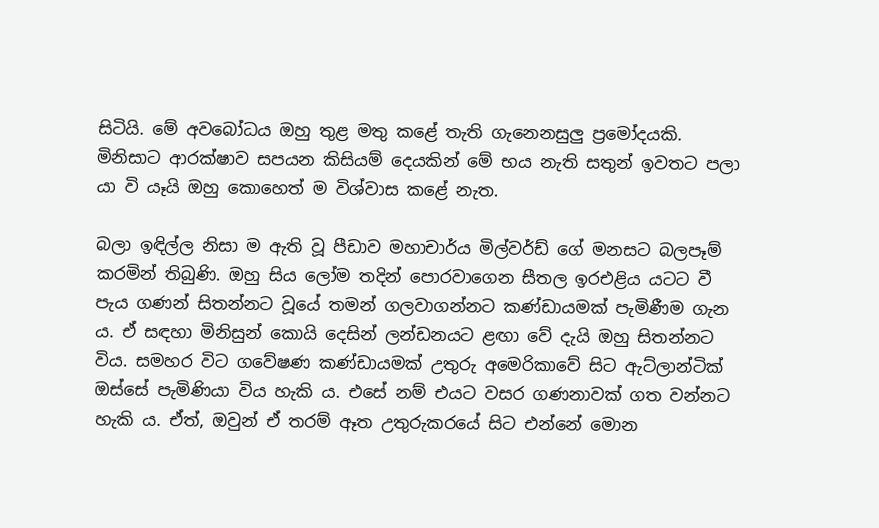සිටියි. මේ අවබෝධය ඔහු තුළ මතු කළේ තැති ගැනෙනසුලු ප්‍රමෝදයකි. මිනිසාට ආරක්‌ෂාව සපයන කිසියම් දෙයකින් මේ භය නැති සතුන් ඉවතට පලා යා වි යෑයි ඔහු කොහෙත් ම විශ්වාස කළේ නැත.

බලා ඉඳිල්ල නිසා ම ඇති වූ පීඩාව මහාචාර්ය මිල්වර්ඩ් ගේ මනසට බලපෑම් කරමින් තිබුණි. ඔහු සිය ලෝම තදින් පොරවාගෙන සීතල ඉරඑළිය යටට වී පැය ගණන් සිතන්නට වූයේ තමන් ගලවාගන්නට කණ්‌ඩායමක්‌ පැමිණීම ගැන ය. ඒ සඳහා මිනිසුන් කොයි දෙසින් ලන්ඩනයට ළඟා වේ දැයි ඔහු සිතන්නට විය. සමහර විට ගවේෂණ කණ්‌ඩායමක්‌ උතුරු අමෙරිකාවේ සිට ඇට්‌ලාන්ටික්‌ ඔස්‌සේ පැමිණියා විය හැකි ය. එසේ නම් එයට වසර ගණනාවක්‌ ගත වන්නට හැකි ය. ඒත්, ඔවුන් ඒ තරම් ඈත උතුරුකරයේ සිට එන්නේ මොන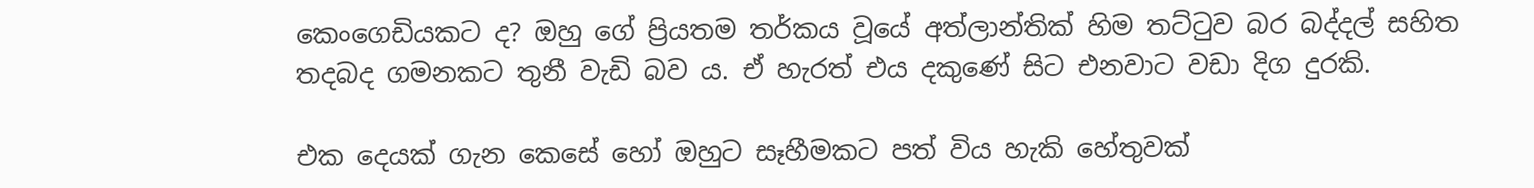කෙංගෙඩියකට ද? ඔහු ගේ ප්‍රියතම තර්කය වූයේ අත්ලාන්තික්‌ හිම තට්‌ටුව බර බද්දල් සහිත තදබද ගමනකට තුනී වැඩි බව ය. ඒ හැරත් එය දකුණේ සිට එනවාට වඩා දිග දුරකි.

එක දෙයක්‌ ගැන කෙසේ හෝ ඔහුට සෑහීමකට පත් විය හැකි හේතුවක්‌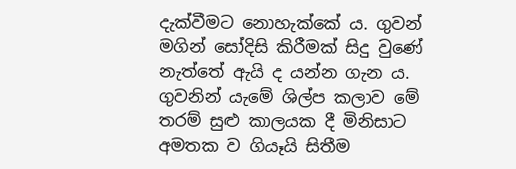දැක්‌වීමට නොහැක්‌කේ ය. ගුවන් මගින් සෝදිසි කිරීමක්‌ සිදු වුණේ නැත්තේ ඇයි ද යන්න ගැන ය. ගුවනින් යැමේ ශිල්ප කලාව මේ තරම් සුළු කාලයක දී මිනිසාට අමතක ව ගියෑයි සිතීම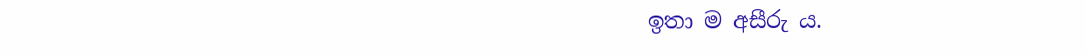ඉතා ම අසීරු ය.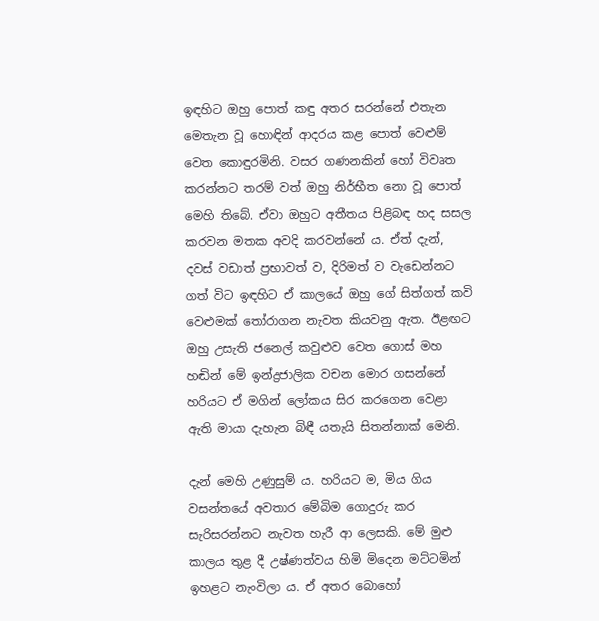ඉඳහිට ඔහු පොත් කඳු අතර සරන්නේ එතැන මෙතැන වූ හොඳින් ආදරය කළ පොත් වෙළුම් වෙත කොඳුරමිනි. වසර ගණනකින් හෝ විවෘත කරන්නට තරම් වත් ඔහු නිර්භීත නො වූ පොත් මෙහි තිබේ. ඒවා ඔහුට අතීතය පිළිබඳ හද සසල කරවන මතක අවදි කරවන්නේ ය. ඒත් දැන්, දවස්‌ වඩාත් ප්‍රභාවත් ව, දිරිමත් ව වැඩෙන්නට ගත් විට ඉඳහිට ඒ කාලයේ ඔහු ගේ සිත්ගත් කවි වෙළුමක්‌ තෝරාගන නැවත කියවනු ඇත. ඊළඟට ඔහු උසැති ජනෙල් කවුළුව වෙත ගොස්‌ මහ හඬින් මේ ඉන්ද්‍රජාලික වචන මොර ගසන්නේ හරියට ඒ මගින් ලෝකය සිර කරගෙන වෙළා ඇති මායා දැහැන බිඳී යතැයි සිතන්නාක්‌ මෙනි.

දැන් මෙහි උණුසුම් ය. හරියට ම, මිය ගිය වසන්තයේ අවතාර මේබිම ගොදුරු කර සැරිසරන්නට නැවත හැරී ආ ලෙසකි. මේ මුළු කාලය තුළ දී උෂ්ණත්වය හිමි මිදෙන මට්‌ටමින් ඉහළට නැංවිලා ය. ඒ අතර බොහෝ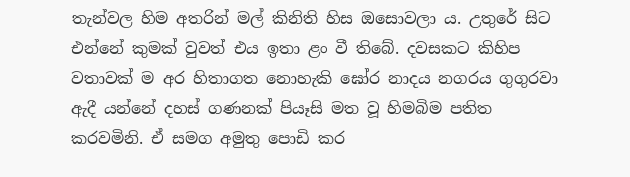තැන්වල හිම අතරින් මල් කිනිති හිස ඔසොවලා ය. උතුරේ සිට එන්නේ කුමක්‌ වුවත් එය ඉතා ළං වී තිබේ. දවසකට කිහිප වතාවක්‌ ම අර හිතාගත නොහැකි ඝෝර නාදය නගරය ගුගුරවා ඇදී යන්නේ දහස්‌ ගණනක්‌ පියෑසි මත වූ හිමබිම පතිත කරවමිනි. ඒ සමග අමුතු පොඩි කර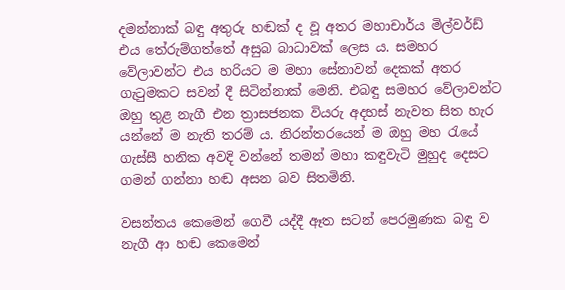දමන්නාක්‌ බඳු අතුරු හඬක්‌ ද වූ අතර මහාචාර්ය මිල්වර්ඩ් එය තේරුම්ගත්තේ අසුබ බාධාවක්‌ ලෙස ය. සමහර වේලාවන්ට එය හරියට ම මහා සේනාවන් දෙකක්‌ අතර ගැටුමකට සවන් දී සිටින්නාක්‌ මෙනි. එබඳු සමහර වේලාවන්ට ඔහු තුළ නැගී එන ත්‍රාසජනක වියරු අදහස්‌ නැවත සිත හැර යන්නේ ම නැති තරම් ය. නිරන්තරයෙන් ම ඔහු මහ රැයේ ගැස්‌සී හනික අවදි වන්නේ තමන් මහා කඳුවැටි මුහුද දෙසට ගමන් ගන්නා හඬ අසන බව සිතමිනි.

වසන්තය කෙමෙන් ගෙවී යද්දී ඈත සටන් පෙරමුණක බඳු ව නැගී ආ හඬ කෙමෙන්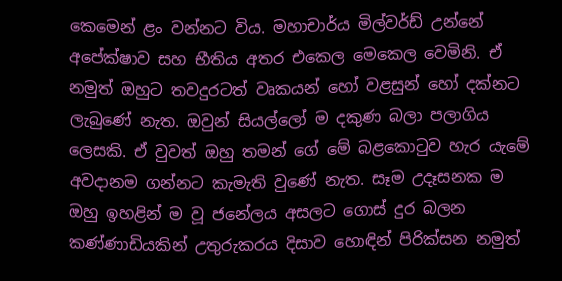කෙමෙන් ළං වන්නට විය. මහාචාර්ය මිල්වර්ඩ් උන්නේ අපේක්‌ෂාව සහ භීතිය අතර එකෙල මෙකෙල වෙමිනි. ඒ නමුත් ඔහුට තවදුරටත් වෘකයන් හෝ වළසුන් හෝ දක්‌නට ලැබුණේ නැත. ඔවුන් සියල්ලෝ ම දකුණ බලා පලාගිය ලෙසකි. ඒ වුවත් ඔහු තමන් ගේ මේ බළකොටුව හැර යැමේ අවදානම ගන්නට කැමැති වුණේ නැත. සෑම උදෑසනක ම ඔහු ඉහළින් ම වූ ජනේලය අසලට ගොස්‌ දුර බලන කණ්‌ණාඩියකින් උතුරුකරය දිසාව හොඳින් පිරික්‌සන නමුත්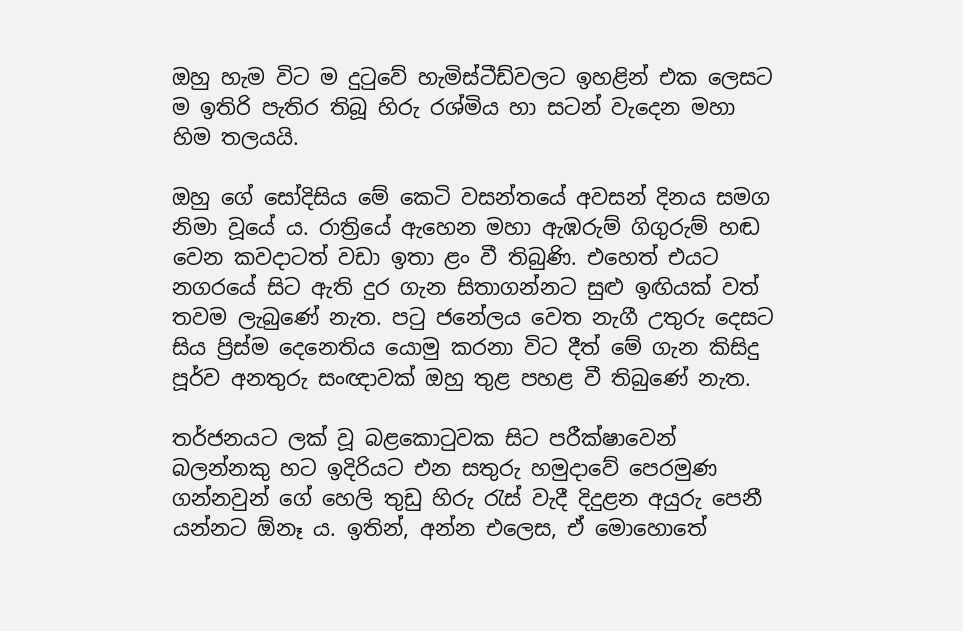ඔහු හැම විට ම දුටුවේ හැමිස්‌ටීඩ්වලට ඉහළින් එක ලෙසට ම ඉතිරි පැතිර තිබූ හිරු රශ්මිය හා සටන් වැදෙන මහා හිම තලයයි.

ඔහු ගේ සෝදිසිය මේ කෙටි වසන්තයේ අවසන් දිනය සමග නිමා වූයේ ය. රාත්‍රියේ ඇහෙන මහා ඇඹරුම් ගිගුරුම් හඬ වෙන කවදාටත් වඩා ඉතා ළං වී තිබුණි. එහෙත් එයට නගරයේ සිට ඇති දුර ගැන සිතාගන්නට සුළු ඉඟියක්‌ වත් තවම ලැබුණේ නැත. පටු ජනේලය වෙත නැගී උතුරු දෙසට සිය ප්‍රිස්‌ම දෙනෙතිය යොමු කරනා විට දීත් මේ ගැන කිසිදු පූර්ව අනතුරු සංඥාවක්‌ ඔහු තුළ පහළ වී තිබුණේ නැත.

තර්ජනයට ලක්‌ වූ බළකොටුවක සිට පරීක්‌ෂාවෙන් බලන්නකු හට ඉදිරියට එන සතුරු හමුදාවේ පෙරමුණ ගන්නවුන් ගේ හෙලි තුඩු හිරු රැස්‌ වැදී දිදුළන අයුරු පෙනී යන්නට ඕනෑ ය. ඉතින්, අන්න එලෙස, ඒ මොහොතේ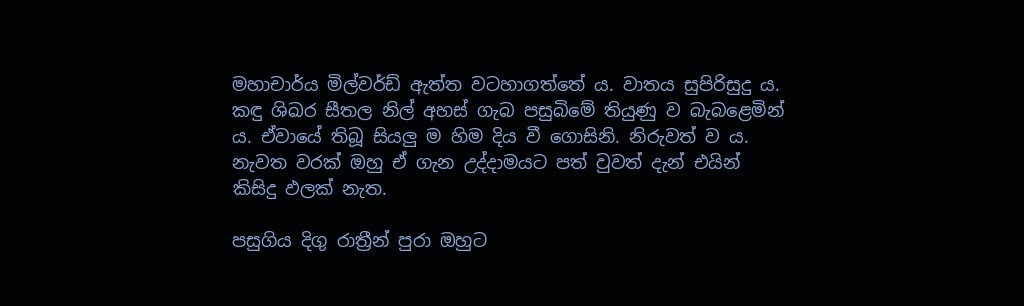මහාචාර්ය මිල්වර්ඩ් ඇත්ත වටහාගත්තේ ය. වාතය සුපිරිසුදු ය. කඳු ශිඛර සීතල නිල් අහස්‌ ගැබ පසුබිමේ තියුණු ව බැබළෙමින් ය. ඒවායේ තිබූ සියලු ම හිම දිය වී ගොසිනි. නිරුවත් ව ය. නැවත වරක්‌ ඔහු ඒ ගැන උද්දාමයට පත් වුවත් දැන් එයින් කිසිදු ඵලක්‌ නැත.

පසුගිය දිගු රාත්‍රීන් පුරා ඔහුට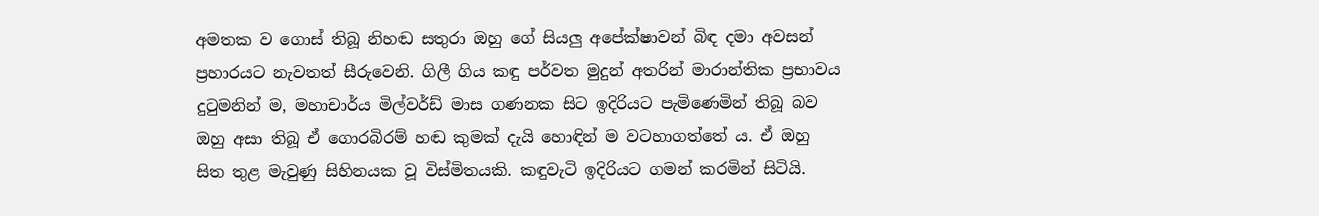අමතක ව ගොස්‌ තිබූ නිහඬ සතුරා ඔහු ගේ සියලු අපේක්‌ෂාවන් බිඳ දමා අවසන් ප්‍රහාරයට නැවතත් සීරුවෙනි. ගිලී ගිය කඳු පර්වත මුදුන් අතරින් මාරාන්තික ප්‍රභාවය දුටුමනින් ම, මහාචාර්ය මිල්වර්ඩ් මාස ගණනක සිට ඉදිරියට පැමිණෙමින් තිබූ බව ඔහු අසා තිබූ ඒ ගොරබිරම් හඬ කුමක්‌ දැයි හොඳින් ම වටහාගත්තේ ය. ඒ ඔහු සිත තුළ මැවුණු සිහිනයක වූ විස්‌මිතයකි. කඳුවැටි ඉදිරියට ගමන් කරමින් සිටියි.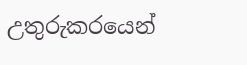උතුරුකරයෙන්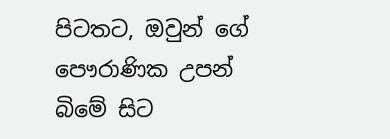පිටතට, ඔවුන් ගේ පෞරාණික උපන් බිමේ සිට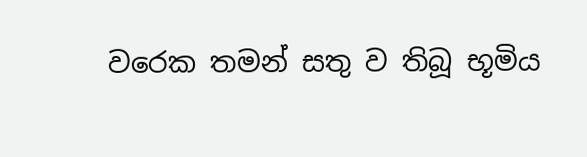වරෙක තමන් සතු ව තිබූ භූමිය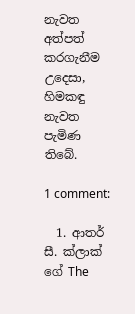නැවත අත්පත් කරගැනීම උදෙසා, හිමකඳු නැවත පැමිණ තිබේ.

1 comment:

  1. ආතර් සී. ක්‌ලාක්‌ ගේ The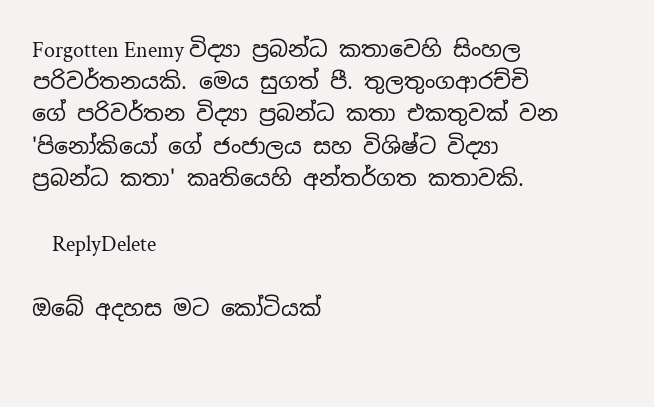Forgotten Enemy විද්‍යා ප්‍රබන්ධ කතාවෙහි සිංහල පරිවර්තනයකි. මෙය සුගත් පී. තුලතුංගආරච්චි ගේ පරිවර්තන විද්‍යා ප්‍රබන්ධ කතා එකතුවක්‌ වන 'පිනෝකියෝ ගේ ජංජාලය සහ විශිෂ්ට විද්‍යා ප්‍රබන්ධ කතා' කෘතියෙහි අන්තර්ගත කතාවකි.

    ReplyDelete

ඔබේ අදහස මට කෝටියක්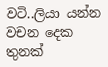වටි..ලියා යන්න වචන දෙක තුනක්